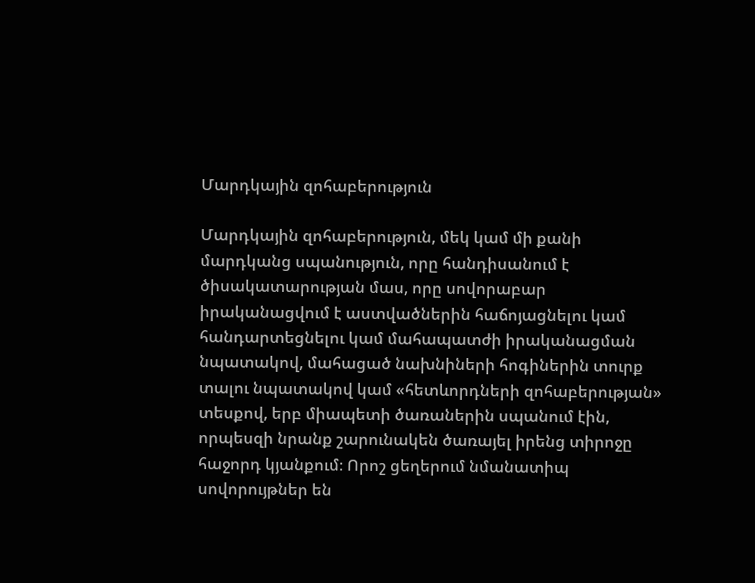Մարդկային զոհաբերություն

Մարդկային զոհաբերություն, մեկ կամ մի քանի մարդկանց սպանություն, որը հանդիսանում է ծիսակատարության մաս, որը սովորաբար իրականացվում է աստվածներին հաճոյացնելու կամ հանդարտեցնելու կամ մահապատժի իրականացման նպատակով, մահացած նախնիների հոգիներին տուրք տալու նպատակով կամ «հետևորդների զոհաբերության» տեսքով, երբ միապետի ծառաներին սպանում էին, որպեսզի նրանք շարունակեն ծառայել իրենց տիրոջը հաջորդ կյանքում։ Որոշ ցեղերում նմանատիպ սովորույթներ են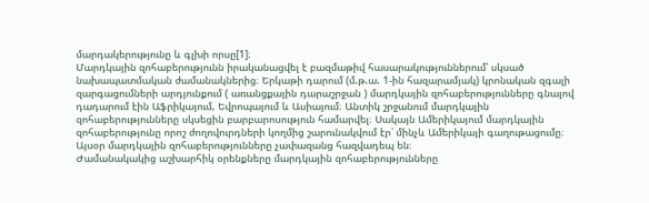մարդակերությունը և գլխի որսը[1]։
Մարդկային զոհաբերությունն իրականացվել է բազմաթիվ հասարակություններում՝ սկսած նախապատմական ժամանակներից։ Երկաթի դարում (մ.թ.ա. 1-ին հազարամյակ) կրոնական զգալի զարգացումների արդյունքում ( առանցքային դարաշրջան ) մարդկային զոհաբերությունները գնալով դադարում էին Աֆրիկայում, Եվրոպայում և Ասիայում։ Անտիկ շրջանում մարդկային զոհաբերությունները սկսեցին բարբարոսություն համարվել։ Սակայն Ամերիկայում մարդկային զոհաբերությունը որոշ ժողովուրդների կողմից շարունակվում էր՝ մինչև Ամերիկայի գաղութացումը։ Այսօր մարդկային զոհաբերությունները չափազանց հազվադեպ են։
Ժամանակակից աշխարհիկ օրենքները մարդկային զոհաբերությունները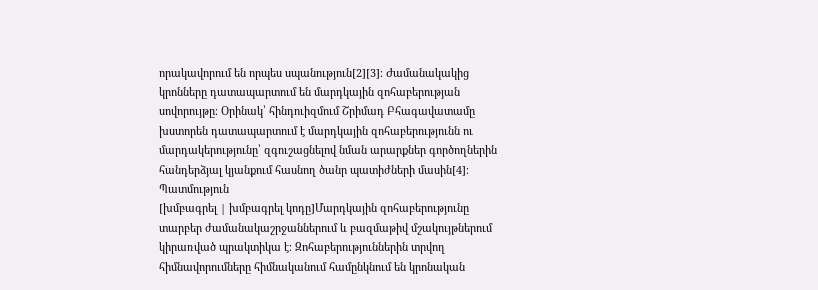որակավորում են որպես սպանություն[2][3]։ Ժամանակակից կրոնները դատապարտում են մարդկային զոհաբերության սովորույթը։ Օրինակ՝ հինդուիզմում Շրիմադ Բհագավատամը խստորեն դատապարտում է մարդկային զոհաբերությունն ու մարդակերությունը՝ զգուշացնելով նման արարքներ գործողներին հանդերձյալ կյանքում հասնող ծանր պատիժների մասին[4]։
Պատմություն
[խմբագրել | խմբագրել կոդը]Մարդկային զոհաբերությունը տարբեր ժամանակաշրջաններում և բազմաթիվ մշակույթներում կիրառված պրակտիկա է։ Զոհաբերություններին տրվող հիմնավորումները հիմնականում համընկնում են կրոնական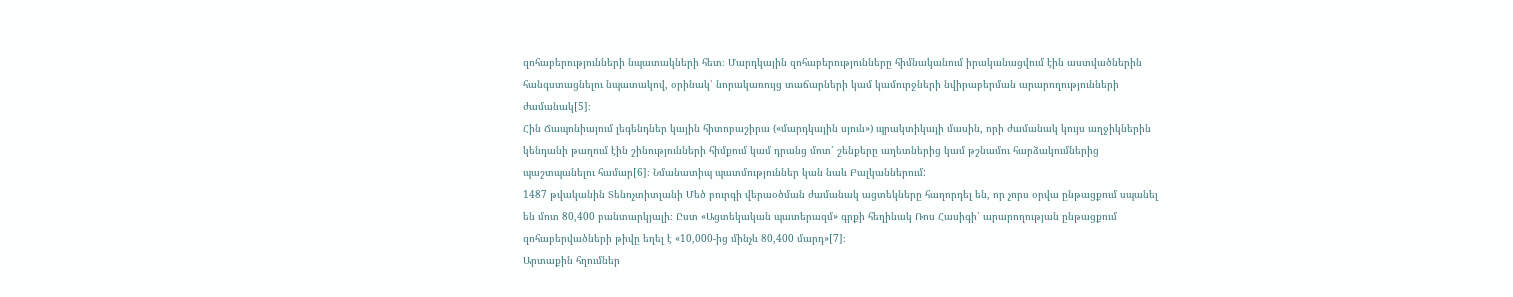զոհաբերությունների նպատակների հետ։ Մարդկային զոհաբերությունները հիմնականում իրականացվում էին աստվածներին հանգստացնելու նպատակով, օրինակ՝ նորակառույց տաճարների կամ կամուրջների նվիրաբերման արարողությունների ժամանակ[5]։
Հին Ճապոնիայում լեգենդներ կային հիտոբաշիրա («մարդկային սյուն») պրակտիկայի մասին, որի ժամանակ կույս աղջիկներին կենդանի թաղում էին շինությունների հիմքում կամ դրանց մոտ՝ շենքերը աղետներից կամ թշնամու հարձակումներից պաշտպանելու համար[6]։ Նմանատիպ պատմություններ կան նաև Բալկաններում:
1487 թվականին Տենոչտիտլանի Մեծ բուրգի վերաօծման ժամանակ ացտեկները հաղորդել են, որ չորս օրվա ընթացքում սպանել են մոտ 80,400 բանտարկյալի։ Ըստ «Ացտեկական պատերազմ» գրքի հեղինակ Ռոս Հասիգի՝ արարողության ընթացքում զոհաբերվածների թիվը եղել է «10,000-ից մինչև 80,400 մարդ»[7]։
Արտաքին հղումներ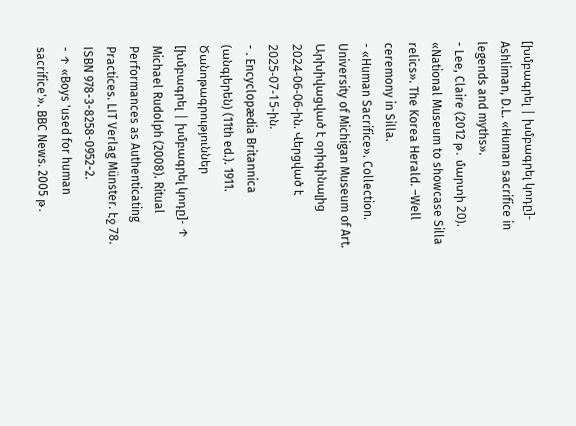[խմբագրել | խմբագրել կոդը]- Ashliman, D.L. «Human sacrifice in legends and myths».
- Lee, Claire (2012 թ․ մարտի 20). «National Museum to showcase Silla relics». The Korea Herald. –Well ceremony in Silla.
- «Human Sacrifice». Collection. University of Michigan Museum of Art. Արխիվացված է օրիգինալից 2024-06-06-ին. Վերցված է 2025-07-15-ին.
- . Encyclopædia Britannica (անգլերեն) (11th ed.). 1911.
Ծանոթագրություններ
[խմբագրել | խմբագրել կոդը]- ↑ Michael Rudolph (2008). Ritual Performances as Authenticating Practices. LIT Verlag Münster. էջ 78. ISBN 978-3-8258-0952-2.
- ↑ «Boys 'used for human sacrifice'». BBC News. 2005 թ․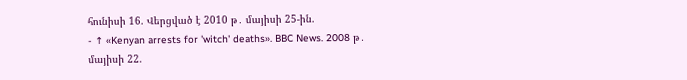հունիսի 16. Վերցված է 2010 թ․ մայիսի 25-ին.
- ↑ «Kenyan arrests for 'witch' deaths». BBC News. 2008 թ․ մայիսի 22.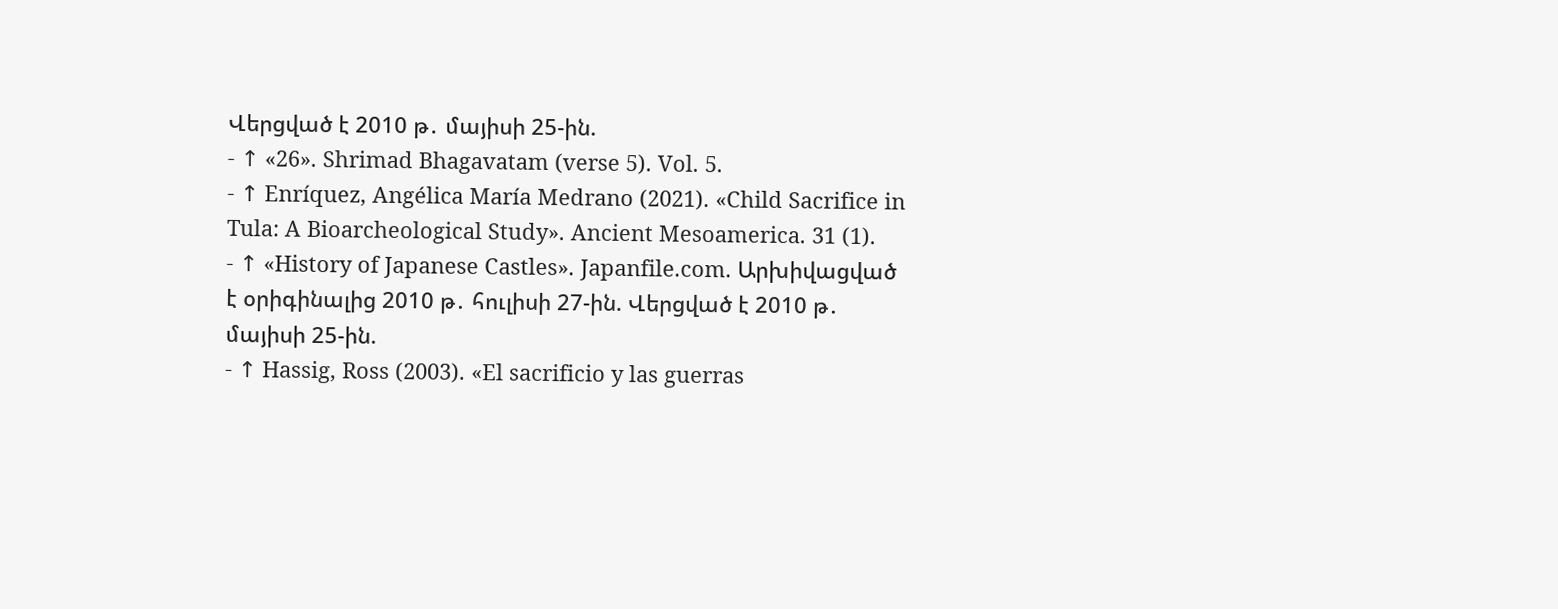Վերցված է 2010 թ․ մայիսի 25-ին.
- ↑ «26». Shrimad Bhagavatam (verse 5). Vol. 5.
- ↑ Enríquez, Angélica María Medrano (2021). «Child Sacrifice in Tula: A Bioarcheological Study». Ancient Mesoamerica. 31 (1).
- ↑ «History of Japanese Castles». Japanfile.com. Արխիվացված է օրիգինալից 2010 թ․ հուլիսի 27-ին. Վերցված է 2010 թ․ մայիսի 25-ին.
- ↑ Hassig, Ross (2003). «El sacrificio y las guerras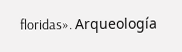floridas». Arqueología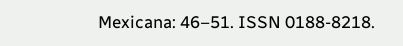Mexicana: 46–51. ISSN 0188-8218.